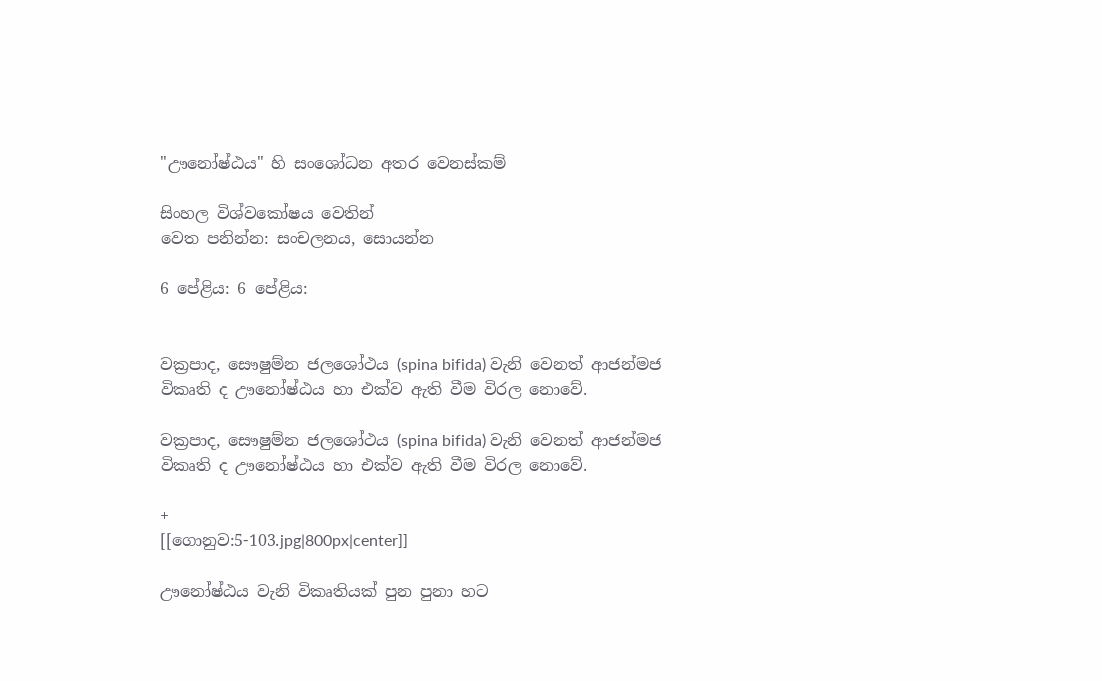"ඌනෝෂ්ඨය" හි සංශෝධන අතර වෙනස්කම්

සිංහල විශ්වකෝෂය වෙතින්
වෙත පනින්න: සංචලනය, සොයන්න

6 පේළිය: 6 පේළිය:


වක්‍රපාද, සෞෂුම්න ජලශෝථය (spina bifida) වැනි වෙනත් ආජන්මජ විකෘති ද ඌනෝෂ්ඨය හා එක්ව ඇති වීම විරල නොවේ.

වක්‍රපාද, සෞෂුම්න ජලශෝථය (spina bifida) වැනි වෙනත් ආජන්මජ විකෘති ද ඌනෝෂ්ඨය හා එක්ව ඇති වීම විරල නොවේ.

+
[[ගොනුව:5-103.jpg|800px|center]]

ඌනෝෂ්ඨය වැනි විකෘතියක් පුන පුනා හට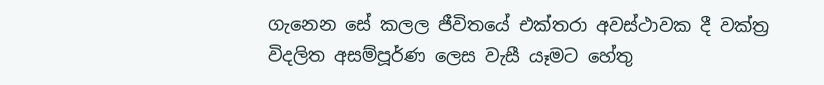ගැනෙන සේ කලල ජීවිතයේ එක්තරා අවස්ථාවක දී වක්ත්‍ර විදලිත අසම්පූර්ණ ලෙස වැසී යෑමට හේතු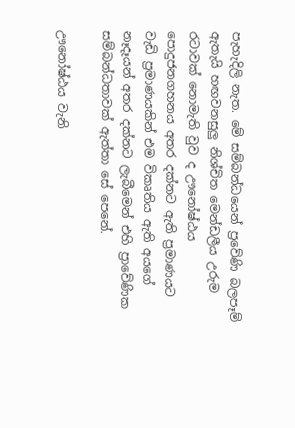පැහැදිලි නැත. මේ සම්බන්ධයෙන් ප්‍රවේණි බලපෑම් ඇතැයි හඟවනසුලු නිශ්චිත මෙන්ඩලීය උරුම රටාවක් නොමැති වුව ද ඌනෝෂ්ඨය පොදුජනගහනය අතර දක්නට ඇති ප්‍රමාණයට වැඩි ප්‍රමාණයකින් එම විකෘතිය ඇති අයගේ නෑදෑයන් අතර දක්නට ලැබීමෙන් එහි ප්‍රාවේණික සම්බන්ධතාවක් ඇත්තා සේ පෙනේ.

ඌනෝෂ්ඨය වැනි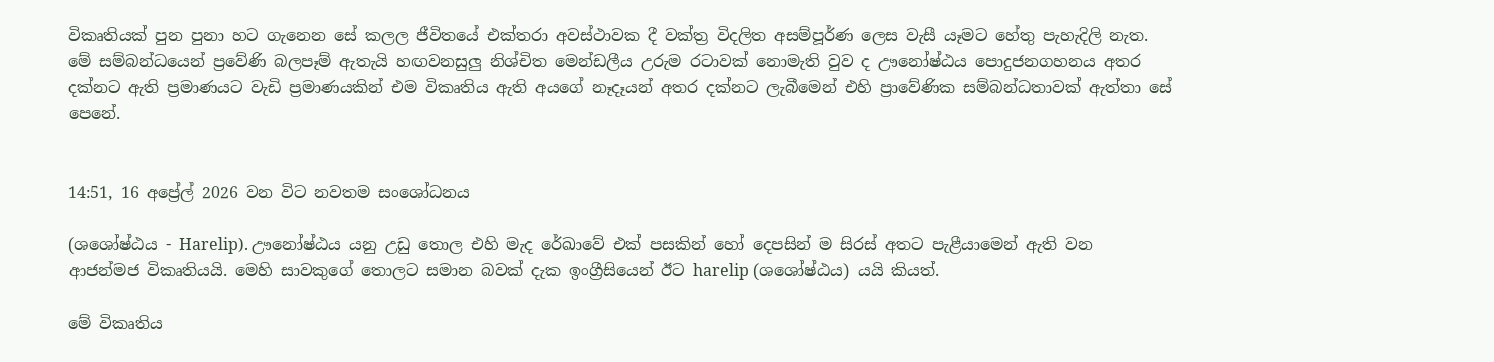විකෘතියක් පුන පුනා හට ගැනෙන සේ කලල ජීවිතයේ එක්තරා අවස්ථාවක දී වක්ත්‍ර විදලිත අසම්පූර්ණ ලෙස වැසී යෑමට හේතු පැහැදිලි නැත. මේ සම්බන්ධයෙන් ප්‍රවේණි බලපෑම් ඇතැයි හඟවනසුලු නිශ්චිත මෙන්ඩලීය උරුම රටාවක් නොමැති වුව ද ඌනෝෂ්ඨය පොදුජනගහනය අතර දක්නට ඇති ප්‍රමාණයට වැඩි ප්‍රමාණයකින් එම විකෘතිය ඇති අයගේ නෑදෑයන් අතර දක්නට ලැබීමෙන් එහි ප්‍රාවේණික සම්බන්ධතාවක් ඇත්තා සේ පෙනේ.


14:51, 16 අප්‍රේල් 2026 වන විට නවතම සංශෝධනය

(ශශෝෂ්ඨය - Harelip). ඌනෝෂ්ඨය යනු උඩු තොල එහි මැද රේඛාවේ එක් පසකින් හෝ දෙපසින් ම සිරස් අතට පැළීයාමෙන් ඇති වන ආජන්මජ ‍විකෘතියයි. මෙහි සාවකුගේ තොලට සමාන බවක් දැක ඉංග්‍රීසියෙන් ඊට harelip (ශශෝෂ්ඨය) යයි කියත්.

මේ විකෘතිය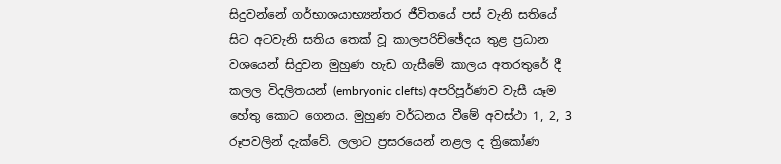සිදුවන්නේ ගර්භාශයාභ්‍යන්තර ජීවිතයේ පස් වැනි සතියේ සිට අටවැනි සතිය තෙක් වූ කාලපරිච්ඡේදය තුළ ප්‍රධාන වශයෙන් සිදුවන මුහුණ හැඩ ගැසීමේ කාලය අතරතුරේ දී කලල විදලිතයන් (embryonic clefts) අපරිපූර්ණව වැසී යෑම හේතු කොට ගෙනය. මුහුණ වර්ධනය වීමේ අවස්ථා 1, 2, 3 රූපවලින් දැක්වේ. ලලාට ප්‍රසරයෙන් නළල ද ත්‍රිකෝණ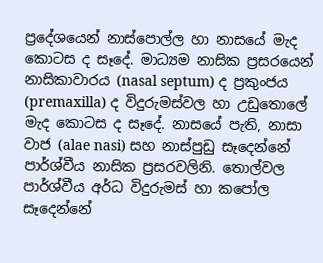ප්‍රදේශයෙන් නාස්පොල්ල හා නාසයේ මැද කොටස ද සෑදේ. මාධ්‍යම නාසික ප්‍රසරයෙන් නාසිකාවාරය (nasal septum) ද ප්‍රකුංජය (premaxilla) ද විදුරුමස්වල හා උඩුතොලේ මැද කොටස ද සෑදේ. නාසයේ පැති, නාසා වාජ (alae nasi) සහ නාස්පුඩු සෑදෙන්නේ පාර්ශ්වීය නාසික ප්‍රසරවලිනි. තොල්වල පාර්ශ්වීය අර්ධ විදුරුමස් හා කපෝල සෑදෙන්නේ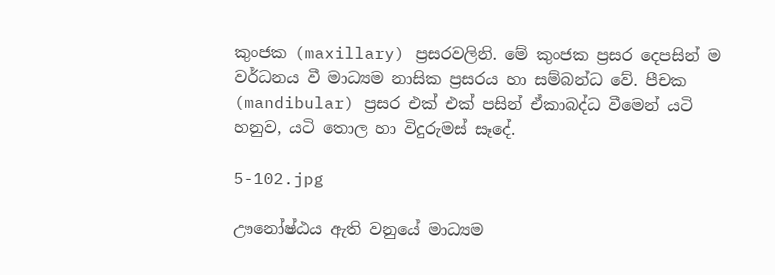කුංජක (maxillary) ප්‍රසරවලිනි. මේ කුංජක ප්‍රසර දෙපසින් ම වර්ධනය වී මාධ්‍යම නාසික ප්‍රසරය හා සම්බන්ධ වේ. පීචක (mandibular) ප්‍රසර එක් එක් පසින් ඒකාබද්ධ වීමෙන් යටි හනුව, යටි තොල හා විදුරුමස් සෑදේ.

5-102.jpg

ඌනෝෂ්ඨය ඇති වනුයේ මාධ්‍යම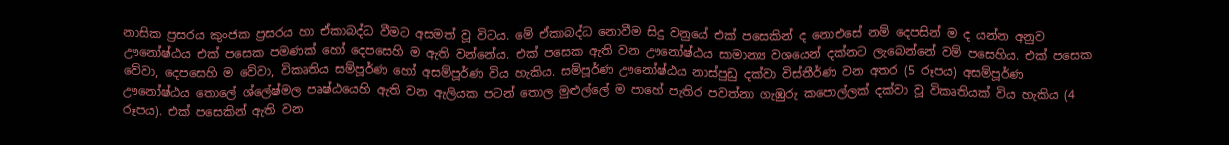නාසික ප්‍රසරය කුංජක ප්‍රසරය හා ඒකාබද්ධ වීමට අසමත් වූ විටය. මේ ඒකාබද්ධ නොවීම සිදු වනුයේ එක් පසෙකින් ද නොඑසේ නම් දෙපසින් ම ද යන්න අනුව ඌනෝෂ්ඨය එක් පසෙක පමණක් හෝ දෙපසෙහි ම ඇති වන්නේය. එක් පසෙක ඇති වන ඌනෝෂ්ඨය සාමාන්‍ය වශයෙන් දක්නට ලැබෙන්නේ වම් පසෙහිය. එක් පසෙක වේවා, දෙපසෙහි ම වේවා, විකෘතිය සම්පූර්ණ හෝ අසම්පූර්ණ විය හැකිය. සම්පූර්ණ ඌනෝෂ්ඨය නාස්පුඩු දක්වා විස්තීර්ණ වන අතර (5 රූපය) අසම්පූර්ණ ඌනෝෂ්ඨය තොලේ ශ්ලේෂ්මල පෘෂ්ඨයෙහි ඇති වන ඇලියක පටන් තොල මුළුල්ලේ ම පාහේ පැතිර පවත්නා ගැඹුරු කපොල්ලක් දක්වා වූ විකෘතියක් විය හැකිය (4 රූපය). එක් පසෙකින් ඇති වන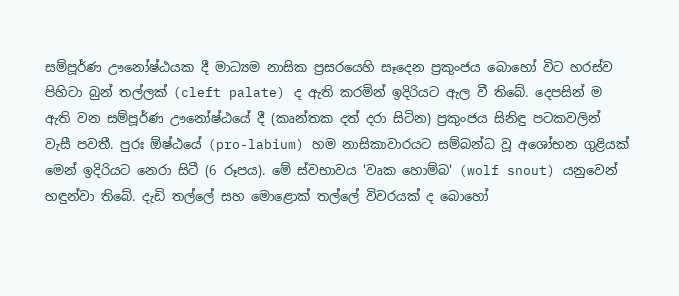සම්පූර්ණ ඌනෝෂ්ඨයක දී මාධ්‍යම නාසික ප්‍රසරයෙහි සෑදෙන ප්‍රකුංජය බොහෝ විට හරස්ව පිහිටා බුන් තල්ලක් (cleft palate) ද ඇති කරමින් ඉදිරියට ඇල වී තිබේ. දෙපසින් ම ඇති වන සම්පූර්ණ ඌනෝෂ්ඨයේ දී (කෘන්තක දත් දරා සිටින) ප්‍රකුංජය සිනිඳු පටකවලින් වැසී පවතී. පුරඃ ඕෂ්ඨයේ (pro-labium) හම නාසිකාවාරයට සම්බන්ධ වූ අශෝභන ගුළියක් මෙන් ඉදිරියට නෙරා සිටී (6 රූපය). මේ ස්වභාවය 'වෘක හොම්බ' (wolf snout) යනුවෙන් හඳුන්වා තිබේ. දැඩි තල්ලේ සහ මොළොක් තල්ලේ විවරයක් ද බොහෝ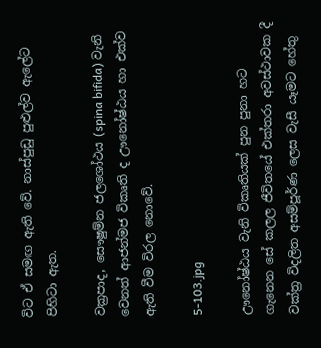විට ඒ සමඟ ඇති වේ. නාස්පුඩු පුළුල්ව ඇලේට පිහිටා ඇත.

වක්‍රපාද, සෞෂුම්න ජලශෝථය (spina bifida) වැනි වෙනත් ආජන්මජ විකෘති ද ඌනෝෂ්ඨය හා එක්ව ඇති වීම විරල නොවේ.

5-103.jpg

ඌනෝෂ්ඨය වැනි විකෘතියක් පුන පුනා හට ගැනෙන සේ කලල ජීවිතයේ එක්තරා අවස්ථාවක දී වක්ත්‍ර විදලිත අසම්පූර්ණ ලෙස වැසී යෑමට හේතු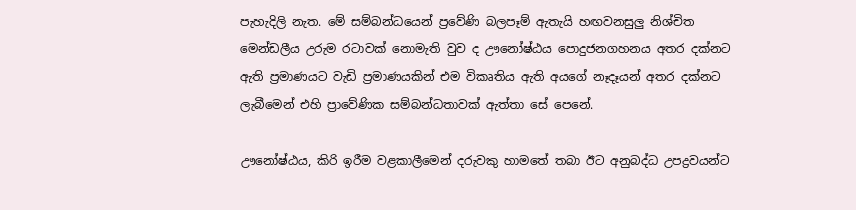පැහැදිලි නැත. මේ සම්බන්ධයෙන් ප්‍රවේණි බලපෑම් ඇතැයි හඟවනසුලු නිශ්චිත මෙන්ඩලීය උරුම රටාවක් නොමැති වුව ද ඌනෝෂ්ඨය පොදුජනගහනය අතර දක්නට ඇති ප්‍රමාණයට වැඩි ප්‍රමාණයකින් එම විකෘතිය ඇති අයගේ නෑදෑයන් අතර දක්නට ලැබීමෙන් එහි ප්‍රාවේණික සම්බන්ධතාවක් ඇත්තා සේ පෙනේ.

ඌනෝෂ්ඨය, කිරි ඉරීම වළකාලීමෙන් දරුවකු හාමතේ තබා ඊට අනුබද්ධ උපද්‍රවයන්ට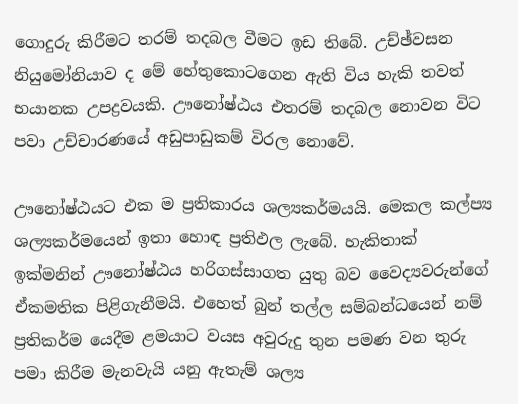ගොදුරු කිරීමට තරම් තදබල වීමට ඉඩ තිබේ. උච්ඡ්වසන නියුමෝනියාව ද මේ හේතුකොටගෙන ඇති විය හැකි තවත් භයානක උපද්‍රවයකි. ඌනෝෂ්ඨය එතරම් තදබල නොවන විට පවා උච්චාරණයේ අඩුපාඩුකම් විරල නොවේ.

ඌනෝෂ්ඨයට එක ම ප්‍රතිකාරය ශල්‍යකර්මයයි. මෙකල කල්ප්‍ය ශල්‍යකර්මයෙන් ඉතා හොඳ ප්‍රතිඵල ලැබේ. හැකිතාක් ඉක්මනින් ඌනෝෂ්ඨය හරිගස්සාගත යුතු බව වෛද්‍යවරුන්ගේ ඒකමතික පිළිගැනීමයි. එහෙත් බුන් තල්ල සම්බන්ධයෙන් නම් ප්‍රතිකර්ම යෙදීම ළමයාට වයස අවුරුදු තුන පමණ වන තුරු පමා කිරීම මැනවැයි යනු ඇතැම් ශල්‍ය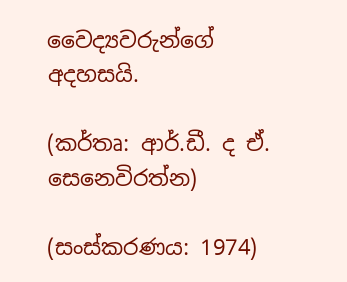වෛද්‍යවරුන්ගේ අදහසයි.

(කර්තෘ: ආර්.ඩී. ද ඒ. සෙනෙවිරත්න)

(සංස්කරණය: 1974)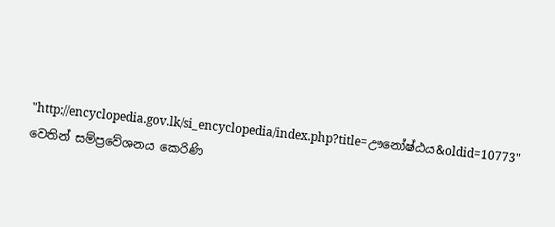"http://encyclopedia.gov.lk/si_encyclopedia/index.php?title=ඌනෝෂ්ඨය&oldid=10773" වෙතින් සම්ප්‍රවේශනය කෙරිණි